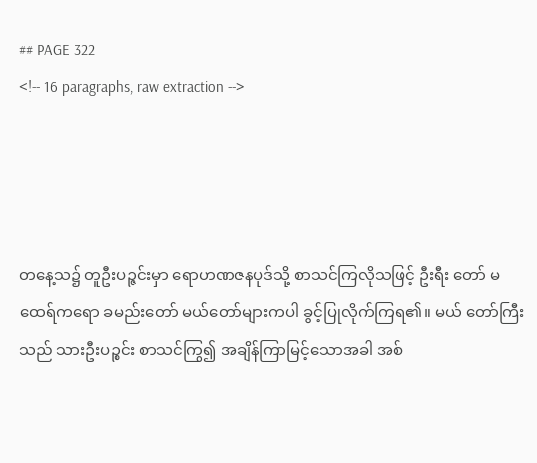## PAGE 322
<!-- 16 paragraphs, raw extraction -->




တနေ့သ၌ တူဦးပဉ္ဇင်းမှာ ရောဟဏဇနပုဒ်သို့ စာသင်ကြလိုသဖြင့် ဦးရီး တော် မထေရ်ကရော ခမည်းတော် မယ်တော်များကပါ ခွင့်ပြုလိုက်ကြရ၏။ မယ် တော်ကြီးသည် သားဦးပဉ္စင်း စာသင်ကြွ၍ အချိန်ကြာမြင့်သောအခါ အစ်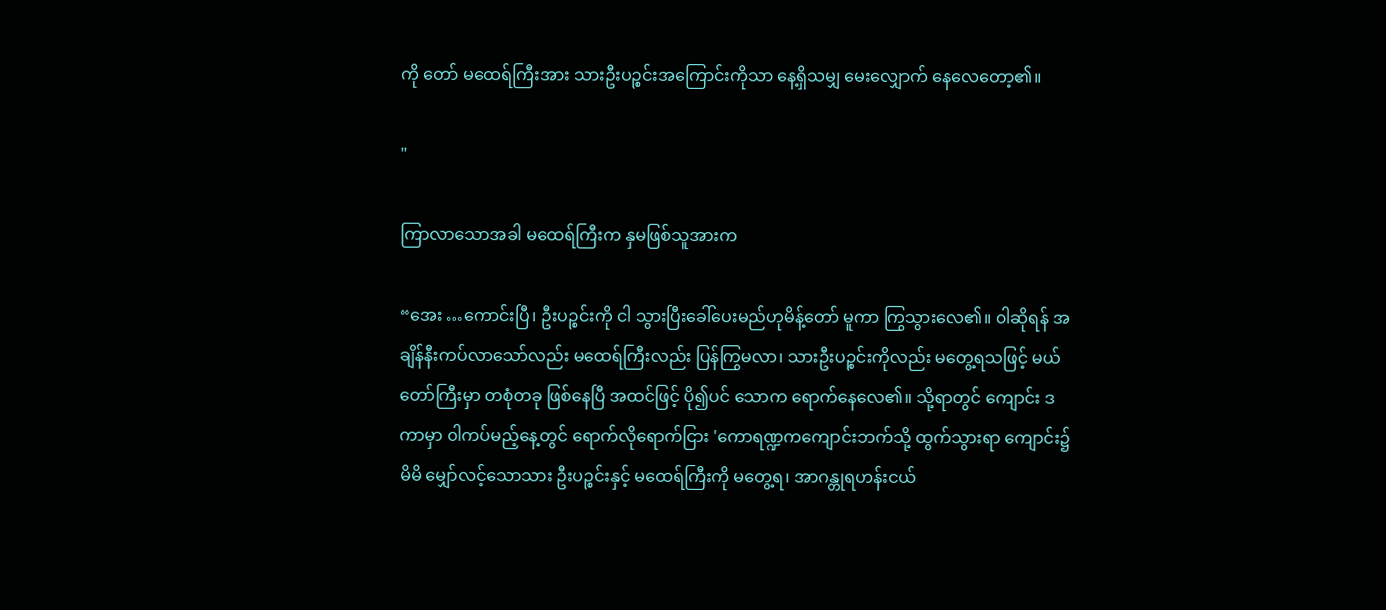ကို တော် မထေရ်ကြီးအား သားဦးပဉ္စင်းအကြောင်းကိုသာ နေ့ရှိသမျှ မေးလျှောက် နေလေတော့၏။

"

ကြာလာသောအခါ မထေရ်ကြီးက နှမဖြစ်သူအားက

“အေး …ကောင်းပြီ၊ ဦးပဉ္စင်းကို ငါ သွားပြီးခေါ်ပေးမည်ဟုမိန့်တော် မူကာ ကြွသွားလေ၏။ ၀ါဆိုရန် အချိန်နီးကပ်လာသော်လည်း မထေရ်ကြီးလည်း ပြန်ကြွမလာ၊ သားဦးပဉ္စင်းကိုလည်း မတွေ့ရသဖြင့် မယ်တော်ကြီးမှာ တစုံတခု ဖြစ်နေပြီ အထင်ဖြင့် ပို၍ပင် သောက ရောက်နေလေ၏။ သို့ရာတွင် ကျောင်း ဒကာမှာ ၀ါကပ်မည့်နေ့တွင် ရောက်လိုရောက်ငြား 'ကောရဏ္ဍကကျောင်းဘက်သို့ ထွက်သွားရာ ကျောင်း၌ မိမိ မျှော်လင့်သောသား ဦးပဉ္စင်းနှင့် မထေရ်ကြီးကို မတွေ့ရ၊ အာဂန္တုရဟန်းငယ်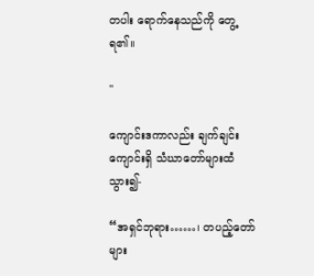တပါး ရောက်နေသည်ကို တွေ့ရ၏။

"

ကျောင်းဒကာလည်း ချက်ချင်း ကျောင်းရှိ သံဃာတော်များထံသွား၍-

“အရှင်ဘုရား……၊ တပည့်တော်များ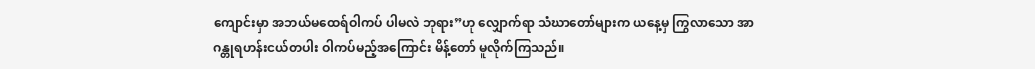ကျောင်းမှာ အဘယ်မထေရ်ဝါကပ် ပါမလဲ ဘုရား”ဟု လျှောက်ရာ သံဃာတော်များက ယနေ့မှ ကြွလာသော အာဂန္တုရဟန်းငယ်တပါး ဝါကပ်မည့်အကြောင်း မိန့်တော် မူလိုက်ကြသည်။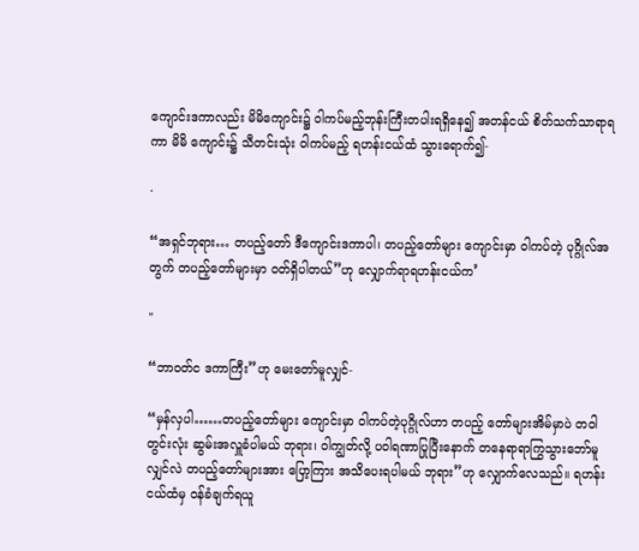ကျောင်းဒကာလည်း မိမိကျောင်း၌ ဝါကပ်မည့်ဘုန်းကြီးတပါးရရှိနေ၍ အတန်ငယ် စိတ်သက်သာရာရကာ မိမိ ကျောင်း၌ သီတင်းသုံး ဝါကပ်မည့် ရဟန်းငယ်ထံ သွားရောက်၍-

·

“အရှင်ဘုရား… တပည့်တော် ဒီကျောင်းဒကာပါ၊ တပည့်တော်များ ကျောင်းမှာ ဝါကပ်တဲ့ ပုဂ္ဂိုလ်အတွက် တပည့်တော်များမှာ ဝတ်ရှိပါတယ်”ဟု လျှောက်ရာရဟန်းငယ်က’

"

“ဘာဝတ်င ဒကာကြီး”ဟု မေးတော်မူလျှင်-

“မှန်လှပါ……တပည့်တော်များ ကျောင်းမှာ ဝါကပ်တဲ့ပုဂ္ဂိုလ်ဟာ တပည့် တော်များအိမ်မှာပဲ တဝါတွင်းလုံး ဆွမ်းအလှူခံပါမယ် ဘုရား၊ ဝါကျွတ်လို့ ပဝါရဏာပြုပြီးနောက် တနေရာရာကြွသွားဘော်မူလျှင်လဲ တပည့်တော်များအား ပြော့ကြား အသိပေးရပါမယ် ဘုရား”ဟု လျှောက်လေသည်။ ရဟန်းငယ်ထံမှ ဝန်ခံချက်ရယူ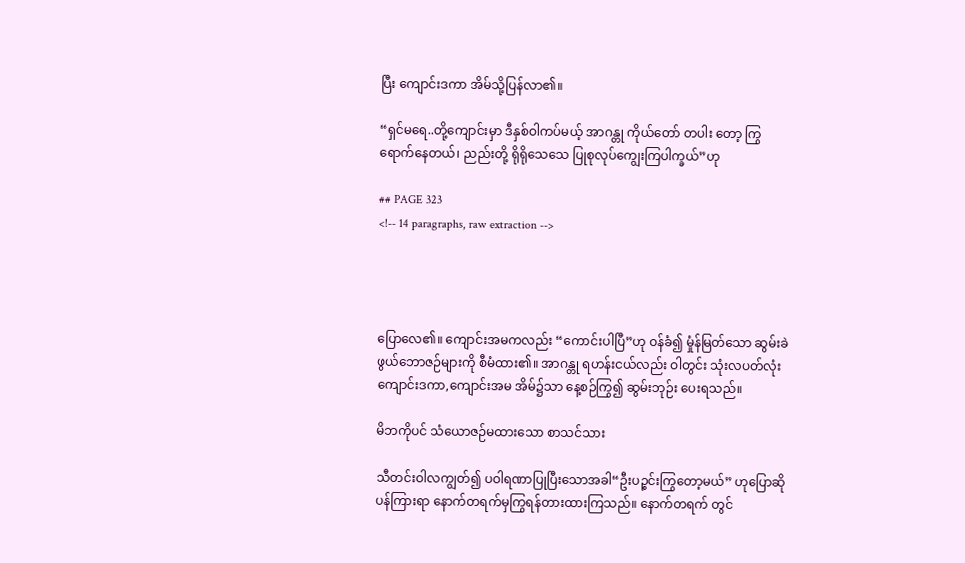ပြီး ကျောင်းဒကာ အိမ်သို့ပြန်လာ၏။

“ရှင်မရေ..တို့ကျောင်းမှာ ဒီနှစ်ဝါကပ်မယ့် အာဂန္တု ကိုယ်တော် တပါး တော့ ကြွရောက်နေတယ်၊ ညည်းတို့ ရိုရိုသေသေ ပြုစုလုပ်ကျွေးကြပါက္ခယ်”ဟု

## PAGE 323
<!-- 14 paragraphs, raw extraction -->




ပြောလေ၏။ ကျောင်းအမကလည်း “ကောင်းပါပြီ”ဟု ဝန်ခံ၍ မှုံန်မြတ်သော ဆွမ်းခဲဖွယ်ဘောဇဉ်များကို စီမံထား၏။ အာဂန္တု ရဟန်းငယ်လည်း ဝါတွင်း သုံးလပတ်လုံး ကျောင်းဒကာ,ကျောင်းအမ အိမ်၌သာ နေ့စဉ်ကြွ၍ ဆွမ်းဘုဉ်း ပေးရသည်။

မိဘကိုပင် သံယောဇဉ်မထားသော စာသင်သား

သီတင်းဝါလကျွတ်၍ ပဝါရဏာပြုပြီးသောအခါ“ဦးပဉ္စင်းကြွတော့မယ်” ဟုပြောဆိုပန်ကြားရာ နောက်တရက်မှကြွရန်တားထားကြသည်။ နောက်တရက် တွင်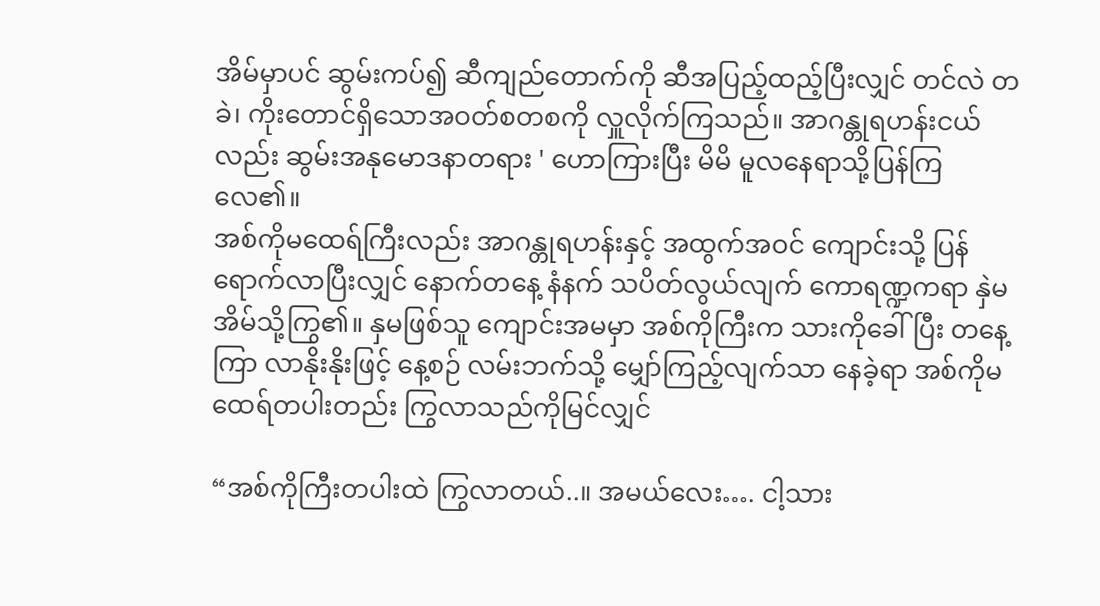အိမ်မှာပင် ဆွမ်းကပ်၍ ဆီကျည်တောက်ကို ဆီအပြည့်ထည့်ပြီးလျှင် တင်လဲ တခဲ၊ ကိုးတောင်ရှိသောအဝတ်စတစကို လှူလိုက်ကြသည်။ အာဂန္တုရဟန်းငယ် လည်း ဆွမ်းအနုမောဒနာတရား ' ဟောကြားပြီး မိမိ မူလနေရာသို့ပြန်ကြလေ၏။
အစ်ကိုမထေရ်ကြီးလည်း အာဂန္တုရဟန်းနှင့် အထွက်အဝင် ကျောင်းသို့ ပြန်ရောက်လာပြီးလျှင် နောက်တနေ့ နံနက် သပိတ်လွယ်လျက် ကောရဏ္ဍကရာ နှဲမအိမ်သို့ကြွ၏။ နှမဖြစ်သူ ကျောင်းအမမှာ အစ်ကိုကြီးက သားကိုခေါ်ပြီး တနေ့ကြာ လာနိုးနိုးဖြင့် နေ့စဉ် လမ်းဘက်သို့ မျှော်ကြည့်လျက်သာ နေခဲ့ရာ အစ်ကိုမထေရ်တပါးတည်း ကြွလာသည်ကိုမြင်လျှင်

“အစ်ကိုကြီးတပါးထဲ ကြွလာတယ်..။ အမယ်လေး…. ငါ့သား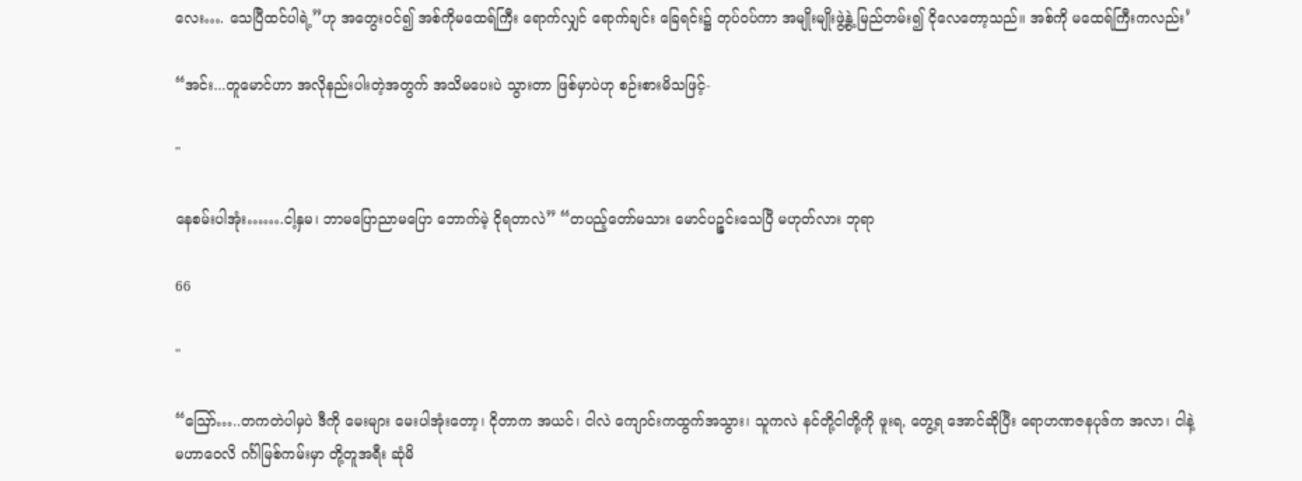လေး…. သေပြီထင်ပါရဲ့”ဟု အတွေးဝင်၍ အစ်ကိုမထေရ်ကြီး ရောက်လျှင် ရောက်ချင်း ခြေရင်း၌ တုပ်ဝပ်ကာ အမျိုးမျိုးဖွဲ့နွဲ့ မြည်တမ်း၍ ငိုလေတော့သည်။ အစ်ကို မထေရ်ကြီးကလည်း’

“အင်း...တူမောင်ဟာ အလိုနည်းပါးတဲ့အတွက် အသိမပေးပဲ သွားတာ ဖြစ်မှာပဲဟု စဉ်းစားမိသဖြင့်-

"

နေစမ်းပါအုံး…….ငါ့နှမ၊ ဘာမပြောညာမပြော ဘောက်မဲ့ ငိုရတာလဲ” “တပည့်တော်မသား မောင်ပဉ္စင်းသေပြီ မဟုတ်လား ဘုရာ

66

"

“ဪ…..တကတဲပါမှပဲ ဒီကို မေးများ မေးပါအုံးတော့၊ ငိုတာက အယင်၊ ငါလဲ ကျောင်းကထွက်အသွား၊ သူကလဲ နင်တို့ငါတို့ကို ဖူးရ, တွေ့ရ အောင်ဆိုပြီး ရောဟဏဇနပုဒ်က အလာ၊ ငါနဲ့ မဟာဝေလိ ဂင်္ဂါမြစ်ကမ်းမှာ တို့တူအရီး ဆုံမိ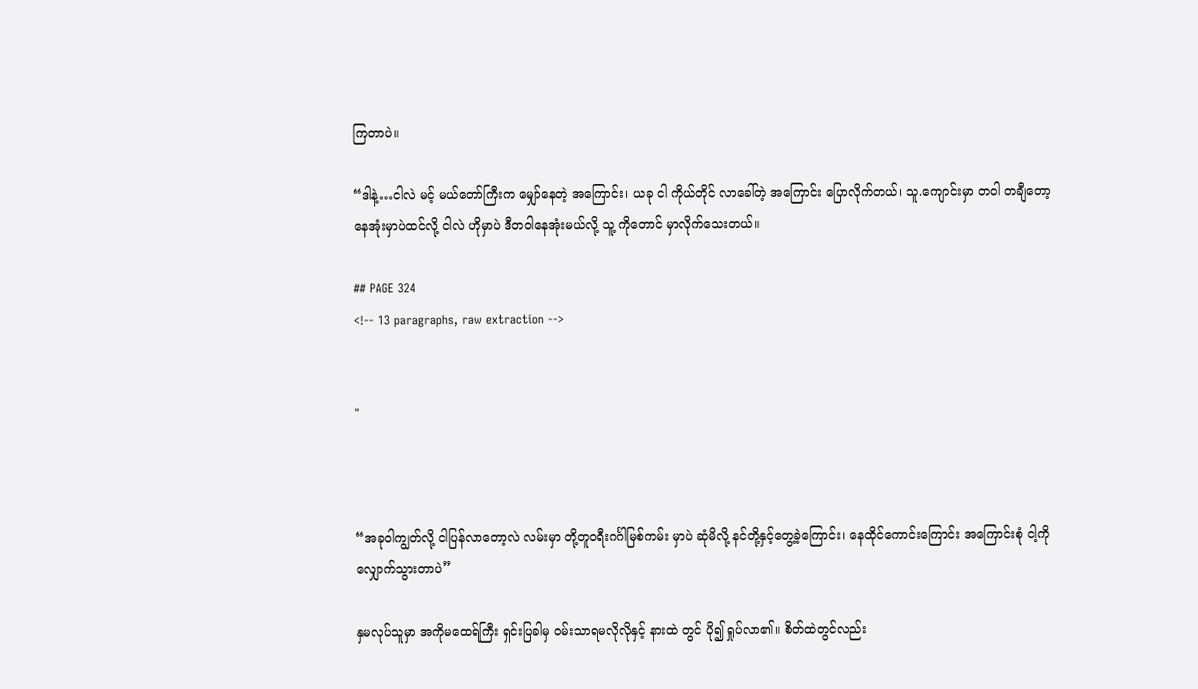ကြတာပဲ။

“ဒါနဲ့…ငါလဲ မင့် မယ်တော်ကြီးက မျှော်နေတဲ့ အကြောင်း၊ ယခု ငါ ကိုယ်တိုင် လာခေါ်တဲ့ အကြောင်း ပြောလိုက်တယ်၊ သူ.ကျောင်းမှာ တဝါ တချီတော့ နေအုံးမှာပဲထင်လို့ ငါလဲ ဟိုမှာပဲ ဒီတဝါနေအုံးမယ်လို့ သူ့ ကိုတောင် မှာလိုက်သေးတယ်။

## PAGE 324
<!-- 13 paragraphs, raw extraction -->


"



“အခုဝါကျွတ်လို့ ငါပြန်လာတော့လဲ လမ်းမှာ တို့တူဝရီးဂင်္ဂါမြစ်ကမ်း မှာပဲ ဆုံမိလို့ နင်တို့နှင့်တွေ့ခဲ့ကြောင်း၊ နေထိုင်ကောင်းကြောင်း အကြောင်းစုံ ငါ့ကို လျှောက်သွားတာပဲ”

နှမလုပ်သူမှာ အကိုမထေရ်ကြီး ရှင်းပြခါမှ ဝမ်းသာရမလိုလိုနှင့် နားထဲ တွင် ပို၍ ရှုပ်လာ၏။ စိတ်ထဲတွင်လည်း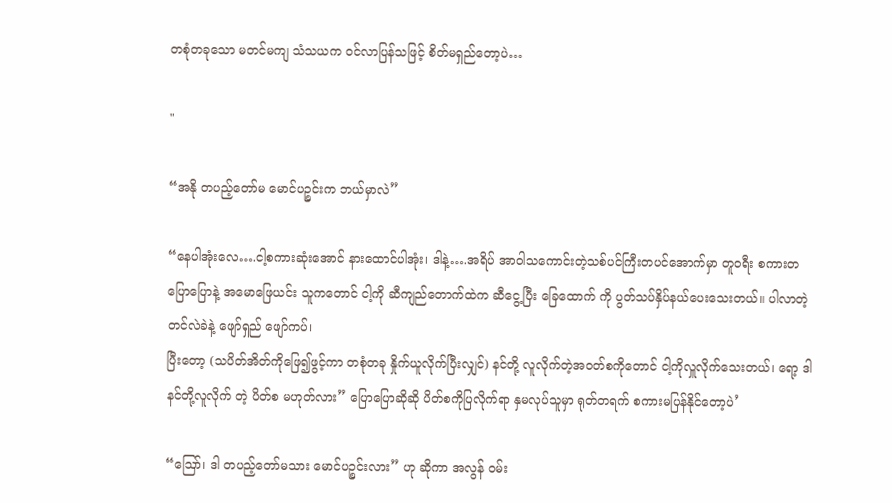တစုံတခုသော မတင်မကျ သံသယက ဝင်လာပြန်သဖြင့် စိတ်မရှည်တော့ပဲ…

"

“အနို တပည့်တော်မ မောင်ပဉ္စင်းက ဘယ်မှာလဲ”

“နေပါအုံးလေ….ငါ့စကားဆုံးအောင် နားထောင်ပါအုံး၊ ဒါနဲ့….အရိပ် အာဝါသကောင်းတဲ့သစ်ပင်ကြီးတပင်အောက်မှာ တူဝရီး စကားတပြောပြောနဲ့ အမောဖြေယင်း သူကတောင် ငါ့ကို ဆီကျည်တောက်ထဲက ဆီငွေ့ပြီး ခြေထောက် ကို ပွတ်သပ်နှိပ်နယ်ပေးသေးတယ်။ ပါလာတဲ့တင်လဲခဲနဲ့ ဖျော်ရှည် ဖျော်ကပ်၊
ပြီးတော့ (သပိတ်အိတ်ကိုဖြေ၍ဖွင့်ကာ တစုံတခု နှိုက်ယူလိုက်ပြီးလျှင်) နင်တို့ လူလိုက်တဲ့အဝတ်စကိုတောင် ငါ့ကိုလှူလိုက်သေးတယ်၊ ရော့ ဒါ နင်တို့လူလိုက် တဲ့ ပိတ်စ မဟုတ်လား” ပြောပြောဆိုဆို ပိတ်စကိုပြလိုက်ရာ နှမလုပ်သူမှာ ရုတ်တရက် စကားမပြန်နိုင်တော့ပဲ’

“ဩော်၊ ဒါ တပည့်တော်မသား မောင်ပဉ္စင်းလား” ဟု ဆိုကာ အလွန် ဝမ်း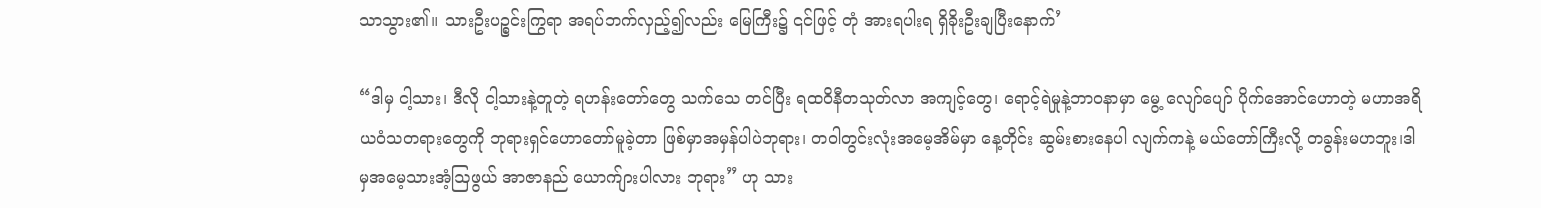သာသွား၏။ သားဦးပဉ္စင်းကြွရာ အရပ်ဘက်လှည့်၍လည်း မြေကြီး၌ ၎င်ဖြင့် တုံ အားရပါးရ ရှိခိုးဦးချပြီးနောက်’

“ဒါမှ ငါ့သား၊ ဒီလို ငါ့သားနဲ့တူတဲ့ ရဟန်းတော်တွေ သက်သေ တင်ပြီး ရထဝိနီတသုတ်လာ အကျင့်တွေ၊ ရောင့်ရဲမှုနဲ့ဘာဝနာမှာ မွေ့ လျော်ပျော် ပိုက်အောင်ဟောတဲ့ မဟာအရိယဝံသတရားတွေကို ဘုရားရှင်ဟောတော်မူခဲ့တာ ဖြစ်မှာအမှန်ပါပဲဘုရား၊ တဝါတွင်းလုံးအမေ့အိမ်မှာ နေ့တိုင်း ဆွမ်းစားနေပါ လျက်ကနဲ့ မယ်တော်ကြီးလို့ တခွန်းမဟဘူး၊ဒါမှအမေ့သားအံ့ဩဖွယ် အာဇာနည် ယောက်ျားပါလား ဘုရား” ဟု သား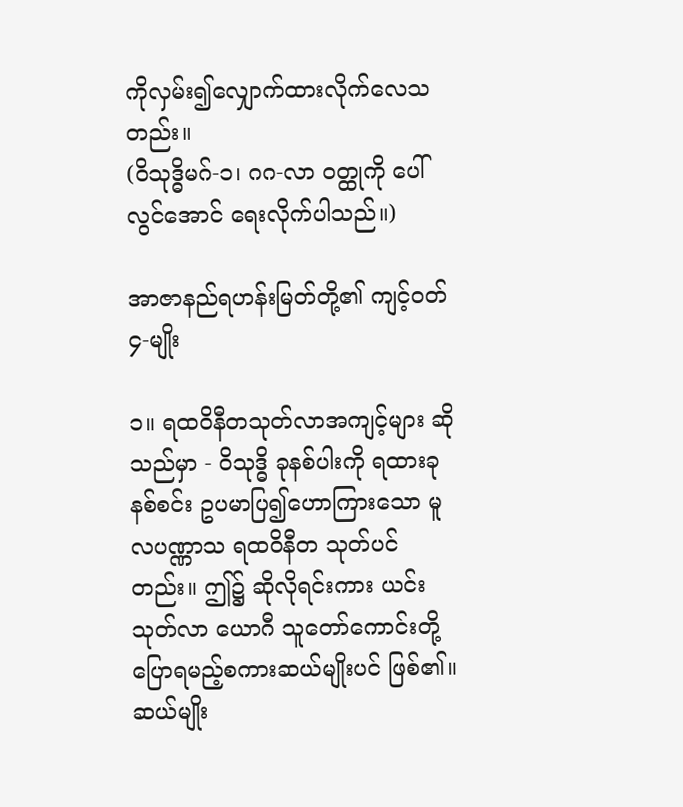ကိုလှမ်း၍လျှောက်ထားလိုက်လေသတည်း။
(ဝိသုဒ္ဓိမဂ်-၁၊ ဂဂ-လာ ဝတ္ထုကို ပေါ်လွင်အောင် ရေးလိုက်ပါသည်။)

အာဇာနည်ရဟန်းမြတ်တို့၏ ကျင့်ဝတ် ၄-မျိုး

၁။ ရထဝိနီတသုတ်လာအကျင့်များ ဆိုသည်မှာ - ဝိသုဒ္ဓိ ခုနစ်ပါးကို ရထားခုနစ်စင်း ဥပမာပြ၍ဟောကြားသော မူလပဏ္ဏာသ ရထဝိနီတ သုတ်ပင်တည်း။ ဤ၌ ဆိုလိုရင်းကား ယင်းသုတ်လာ ယောဂီ သူတော်ကောင်းတို့ ပြောရမည့်စကားဆယ်မျိုးပင် ဖြစ်၏။ ဆယ်မျိုး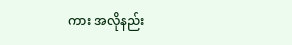ကား အလိုနည်း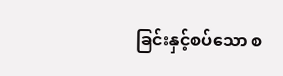ခြင်းနှင့်စပ်သော စ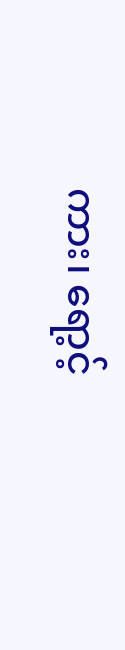ကား၊ ရော့င့်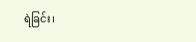ရဲခြင်း၊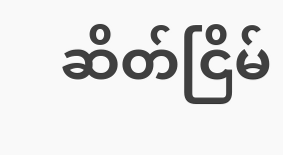ဆိတ်ငြိမ်